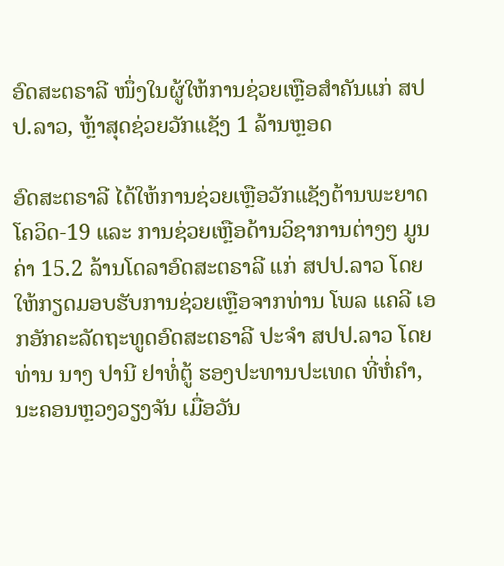ອົດສະຕຣາລີ ໜຶ່ງໃນຜູ້ໃຫ້ການຊ່ວຍເຫຼືອສຳຄັນແກ່ ສປປ.ລາວ, ຫຼ້າສຸດຊ່ວຍວັກແຊັງ 1 ລ້ານຫຼອດ

ອົດສະຕຣາລີ ໄດ້ໃຫ້ການຊ່ວຍເຫຼືອວັກແຊັງຕ້ານພະຍາດໂຄວິດ-19 ແລະ ການຊ່ວຍເຫຼືອດ້ານວິຊາການຕ່າງໆ ມູນຄ່າ 15.2 ລ້ານໂດລາອົດສະຕຣາລີ ແກ່ ສປປ.ລາວ ໂດຍໃຫ້ກຽດມອບຮັບການຊ່ວຍເຫຼືອຈາກທ່ານ ໂພລ ແຄລີ ເອກອັກຄະລັດຖະທູດອົດສະຕຣາລີ ປະຈຳ ສປປ.ລາວ ໂດຍທ່ານ ນາງ ປານີ ຢາທໍ່ຕູ້ ຮອງປະທານປະເທດ ທີ່ຫໍ່ຄຳ, ນະຄອນຫຼວງວຽງຈັນ ເມື່ອວັນ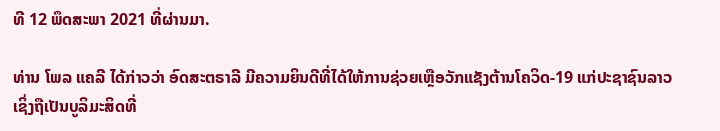ທີ 12 ພຶດສະພາ 2021 ທີ່ຜ່ານມາ.

ທ່ານ ໂພລ ແຄລີ ໄດ້ກ່າວວ່າ ອົດສະຕຣາລີ ມີຄວາມຍິນດີທີ່ໄດ້ໃຫ້ການຊ່ວຍເຫຼືອວັກແຊັງຕ້ານໂຄວິດ-19 ແກ່ປະຊາຊົນລາວ ເຊິ່ງຖືເປັນບູລິມະສິດທີ່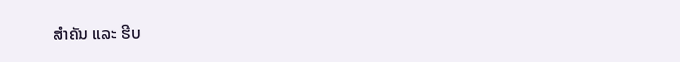ສຳຄັນ ແລະ ຮີບ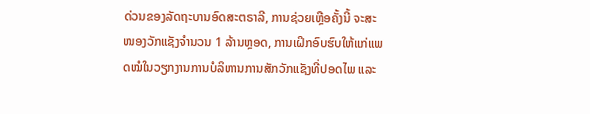ດ່ວນຂອງລັດຖະບານອົດສະຕຣາລີ, ການຊ່ວຍເຫຼືອຄັ້ງນີ້ ຈະສະໜອງວັກແຊັງຈຳນວນ 1 ລ້ານຫຼອດ, ການເຝິກອົບຮົບໃຫ້ແກ່ແພດໝໍໃນວຽກງານການບໍລິຫານການສັກວັກແຊັງທີ່ປອດໄພ ແລະ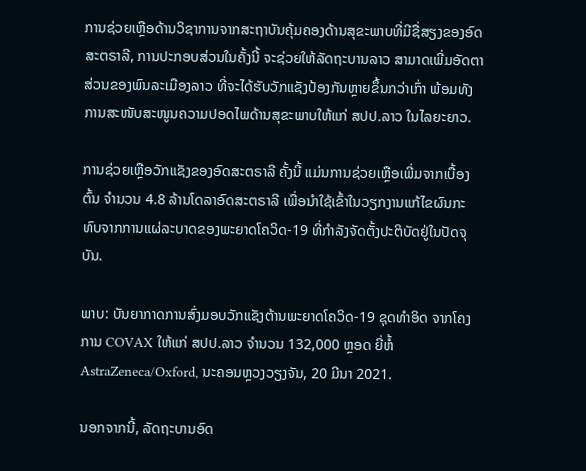ການຊ່ວຍເຫຼືອດ້ານວິຊາການຈາກສະຖາບັນຄຸ້ມຄອງດ້ານສຸຂະພາບທີ່ມີຊື່ສຽງຂອງອົດສະຕຣາລີ, ການປະກອບສ່ວນໃນຄັ້ງນີ້ ຈະຊ່ວຍໃຫ້ລັດຖະບານລາວ ສາມາດເພີ່ມອັດຕາສ່ວນຂອງພົນລະເມືອງລາວ ທີ່ຈະໄດ້ຮັບວັກແຊັງປ້ອງກັນຫຼາຍຂຶ້ນກວ່າເກົ່າ ພ້ອມທັງການສະໜັບສະໜູນຄວາມປອດໄພດ້ານສຸຂະພາບໃຫ້ແກ່ ສປປ.ລາວ ໃນໄລຍະຍາວ.

ການຊ່ວຍເຫຼືອວັກແຊັງຂອງອົດສະຕຣາລີ ຄັ້ງນີ້ ແມ່ນການຊ່ວຍເຫຼືອເພີ່ມຈາກເບື້ອງຕົ້ນ ຈຳນວນ 4.8 ລ້ານໂດລາອົດສະຕຣາລີ ເພື່ອນຳໃຊ້ເຂົ້າໃນວຽກງານແກ້ໄຂຜົນກະທົບຈາກການແຜ່ລະບາດຂອງພະຍາດໂຄວິດ-19 ທີ່ກຳລັງຈັດຕັ້ງປະຕິບັດຢູ່ໃນປັດຈຸບັນ.

ພາບ: ບັນຍາກາດການສົ່ງມອບວັກແຊັງຕ້ານພະຍາດໂຄວິດ-19 ຊຸດທຳອິດ ຈາກໂຄງການ COVAX ໃຫ້ແກ່ ສປປ.ລາວ ຈຳນວນ 132,000 ຫຼອດ ຍີ່ຫໍ້ AstraZeneca/Oxford, ນະຄອນຫຼວງວຽງຈັນ, 20 ມີນາ 2021.

ນອກຈາກນີ້, ລັດຖະບານອົດ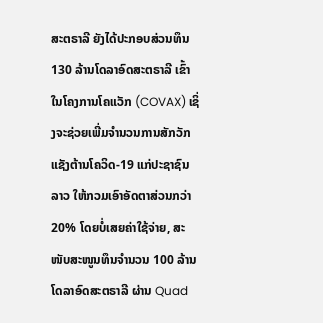ສະຕຣາລີ ຍັງໄດ້ປະກອບສ່ວນທຶນ 130 ລ້ານໂດລາອົດສະຕຣາລີ ເຂົ້າໃນໂຄງການໂຄແວັກ (COVAX) ເຊິ່ງຈະຊ່ວຍເພີ່ມຈຳນວນການສັກວັກແຊັງຕ້ານໂຄວິດ-19 ແກ່ປະຊາຊົນລາວ ໃຫ້ກວມເອົາອັດຕາສ່ວນກວ່າ 20% ໂດຍບໍ່ເສຍຄ່າໃຊ້ຈ່າຍ, ສະໜັບສະໜູນທຶນຈຳນວນ 100 ລ້ານໂດລາອົດສະຕຣາລີ ຜ່ານ Quad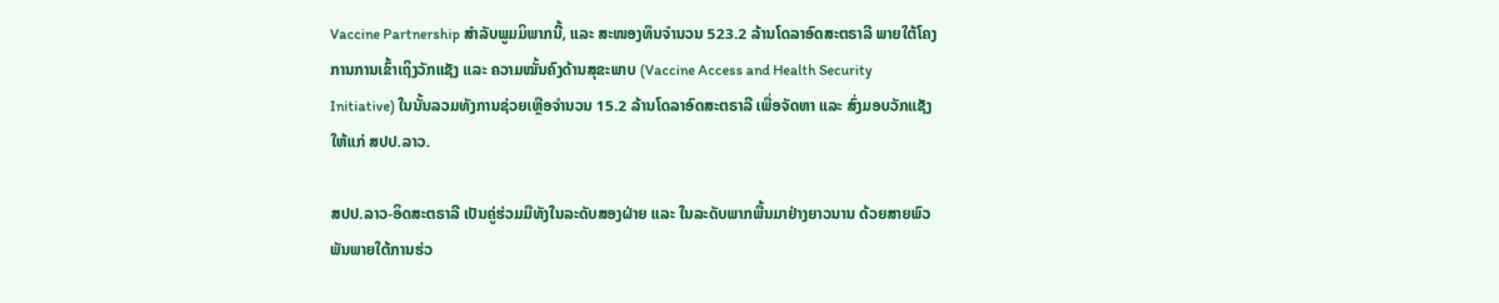Vaccine Partnership ສຳລັບພູມມິພາກນີ້, ແລະ ສະໜອງທຶນຈຳນວນ 523.2 ລ້ານໂດລາອົດສະຕຣາລີ ພາຍໃຕ້ໂຄງການການເຂົ້າເຖິງວັກແຊັງ ແລະ ຄວາມໝັ້ນຄົງດ້ານສຸຂະພາບ (Vaccine Access and Health Security Initiative) ໃນນັ້ນລວມທັງການຊ່ວຍເຫຼືອຈຳນວນ 15.2 ລ້ານໂດລາອົດສະຕຣາລີ ເພື່ອຈັດຫາ ແລະ ສົ່ງມອບວັກແຊັງ ໃຫ້ແກ່ ສປປ.ລາວ.

ສປປ.ລາວ-ອິດສະຕຣາລີ ເປັນຄູ່ຮ່ວມມືທັງໃນລະດັບສອງຝ່າຍ ແລະ ໃນລະດັບພາກພື້ນມາຢ່າງຍາວນານ ດ້ວຍສາຍພົວພັນພາຍໃຕ້ການຮ່ວ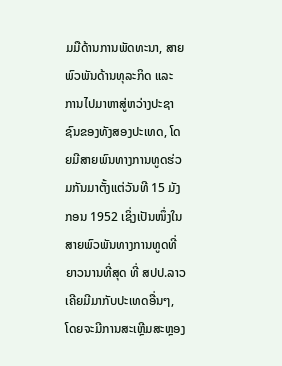ມມືດ້ານການພັດທະນາ, ສາຍພົວພັນດ້ານທຸລະກິດ ແລະ ການໄປມາຫາສູ່ຫວ່າງປະຊາຊົນຂອງທັງສອງປະເທດ, ໂດຍມີສາຍພົນທາງການທູດຮ່ວມກັນມາຕັ້ງແຕ່ວັນທີ 15 ມັງກອນ 1952 ເຊິ່ງເປັນໜຶ່ງໃນສາຍພົວພັນທາງການທູດທີ່ຍາວນານທີ່ສຸດ ທີ່ ສປປ.ລາວ ເຄີຍມີມາກັບປະເທດອື່ນໆ, ໂດຍຈະມີການສະເຫຼີມສະຫຼອງ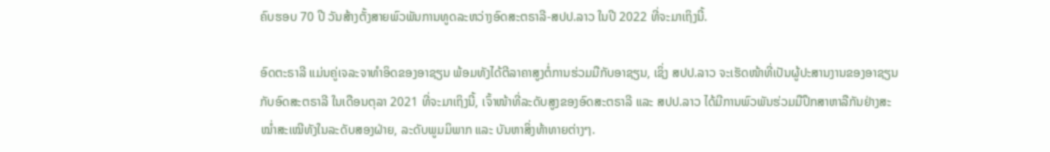ຄົບຮອບ 70 ປີ ວັນສ້າງຕັ້ງສາຍພົວພັນການທູດລະຫວ່າງອົດສະຕຣາລີ-ສປປ.ລາວ ໃນປີ 2022 ທີ່ຈະມາເຖິງນີ້.

ອົດຕະຣາລີ ແມ່ນຄູ່ເຈລະຈາທຳອິດຂອງອາຊຽນ ພ້ອມທັງໄດ້ຕີລາຄາສູງຕໍ່ການຮ່ວມມືກັບອາຊຽນ, ເຊິ່ງ ສປປ.ລາວ ຈະເຮັດໜ້າທີ່ເປັນຜູ້ປະສານງານຂອງອາຊຽນກັບອົດສະຕຣາລີ ໃນເດືອນຕຸລາ 2021 ທີ່ຈະມາເຖິງນີ້, ເຈົ້າໜ້າທີ່ລະດັບສູງຂອງອົດສະຕຣາລີ ແລະ ສປປ.ລາວ ໄດ້ມີການພົວພັນຮ່ວມມືປຶກສາຫາລືກັນຢ່າງສະໝ່ຳສະເໝີທັງໃນລະດັບສອງຝ່າຍ, ລະດັບພູມມິພາກ ແລະ ບັນຫາສິ່ງທ້າທາຍຕ່າງໆ.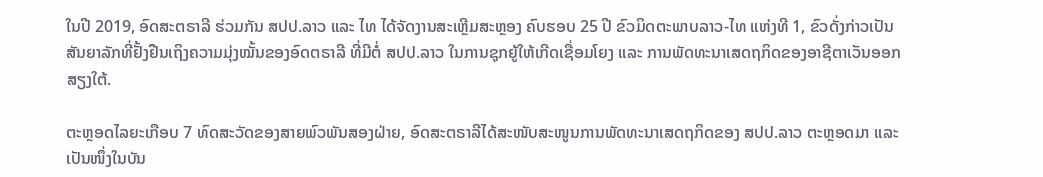ໃນປີ 2019, ອົດສະຕຣາລີ ຮ່ວມກັນ ສປປ.ລາວ ແລະ ໄທ ໄດ້ຈັດງານສະເຫຼີມສະຫຼອງ ຄົບຮອບ 25 ປີ ຂົວມິດຕະພາບລາວ-ໄທ ແຫ່ງທີ 1, ຂົວດັ່ງກ່າວເປັນສັນຍາລັກທີ່ຢັ້ງຢືນເຖິງຄວາມມຸ່ງໝັ້ນຂອງອົດຕຣາລີ ທີ່ມີຕໍ່ ສປປ.ລາວ ໃນການຊຸກຍູ້ໃຫ້ເກີດເຊື່ອມໂຍງ ແລະ ການພັດທະນາເສດຖກິດຂອງອາຊີຕາເວັນອອກສຽງໃຕ້.

ຕະຫຼອດໄລຍະເກືອບ 7 ທົດສະວັດຂອງສາຍພົວພັນສອງຝ່າຍ, ອົດສະຕຣາລີໄດ້ສະໜັບສະໜູນການພັດທະນາເສດຖກິດຂອງ ສປປ.ລາວ ຕະຫຼອດມາ ແລະ ເປັນໜຶ່ງໃນບັນ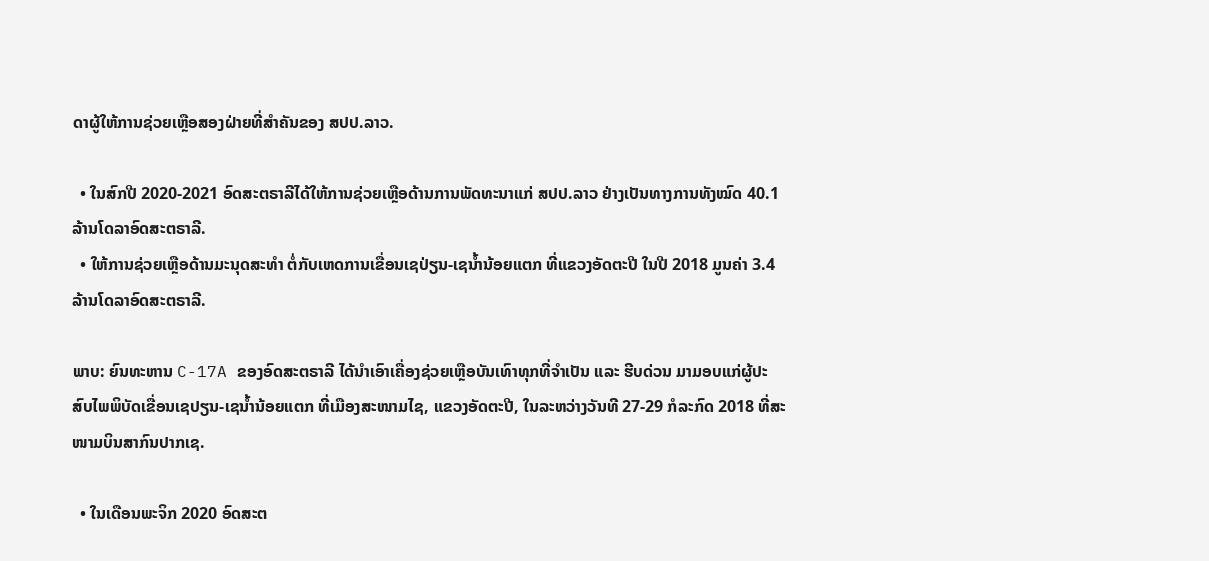ດາຜູ້ໃຫ້ການຊ່ວຍເຫຼືອສອງຝ່າຍທີ່ສຳຄັນຂອງ ສປປ.ລາວ.

  • ໃນສົກປີ 2020-2021 ອົດສະຕຣາລີໄດ້ໃຫ້ການຊ່ວຍເຫຼືອດ້ານການພັດທະນາແກ່ ສປປ.ລາວ ຢ່າງເປັນທາງການທັງໝົດ 40.1 ລ້ານໂດລາອົດສະຕຣາລີ.
  • ໃຫ້ການຊ່ວຍເຫຼືອດ້ານມະນຸດສະທຳ ຕໍ່ກັບເຫດການເຂື່ອນເຊປ່ຽນ-ເຊນ້ຳນ້ອຍແຕກ ທີ່ແຂວງອັດຕະປີ ໃນປີ 2018 ມູນຄ່າ 3.4 ລ້ານໂດລາອົດສະຕຣາລີ.

ພາບ: ຍົນທະຫານ C-17A ຂອງອົດສະຕຣາລີ ໄດ້ນຳເອົາເຄື່ອງຊ່ວຍເຫຼືອບັນເທົາທຸກທີ່ຈຳເປັນ ແລະ ຮີບດ່ວນ ມາມອບແກ່ຜູ້ປະສົບໄພພິບັດເຂື່ອນເຊປຽນ-ເຊນ້ຳນ້ອຍແຕກ ທີ່ເມືອງສະໜາມໄຊ, ແຂວງອັດຕະປີ, ໃນລະຫວ່າງວັນທີ 27-29 ກໍລະກົດ 2018 ທີ່ສະໜາມບິນສາກົນປາກເຊ.

  • ໃນເດືອນພະຈິກ 2020 ອົດສະຕ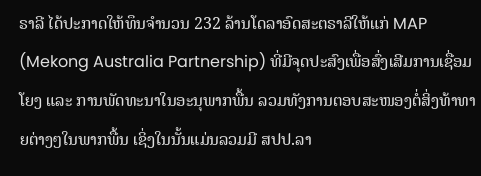ຣາລີ ໄດ້ປະກາດໃຫ້ທຶນຈຳນວນ 232 ລ້ານໂດລາອົດສະຕຣາລີໃຫ້ແກ່ MAP (Mekong Australia Partnership) ທີ່ມີຈຸດປະສົງເພື່ອສົ່ງເສີມການເຊື່ອມໂຍງ ແລະ ການພັດທະນາໃນອະນຸພາກພື້ນ ລວມທັງການຕອບສະໜອງຕໍ່ສິ່ງທ້າທາຍຕ່າງໆໃນພາກພື້ນ ເຊິ່ງໃນນັ້ນແມ່ນລວມມີ ສປປ.ລາ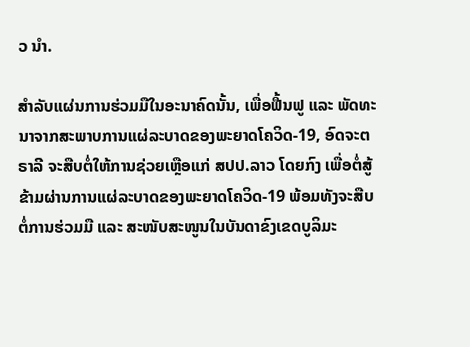ວ ນຳ.

ສຳລັບແຜ່ນການຮ່ວມມືໃນອະນາຄົດນັ້ນ, ເພື່ອຟື້ນຟູ ແລະ ພັດທະນາຈາກສະພາບການແຜ່ລະບາດຂອງພະຍາດໂຄວິດ-19, ອົດຈະຕຣາລີ ຈະສືບຕໍ່ໃຫ້ການຊ່ວຍເຫຼືອແກ່ ສປປ.ລາວ ໂດຍກົງ ເພື່ອຕໍ່ສູ້ຂ້າມຜ່ານການແຜ່ລະບາດຂອງພະຍາດໂຄວິດ-19 ພ້ອມທັງຈະສືບຕໍ່ການຮ່ວມມື ແລະ ສະໜັບສະໜູນໃນບັນດາຂົງເຂດບູລິມະ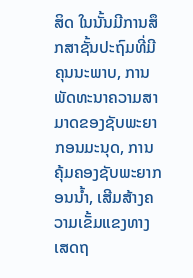ສິດ ໃນນັ້ນມີການສຶກສາຊັ້ນປະຖົມທີ່ມີຄຸນນະພາບ, ການພັດທະນາຄວາມສາມາດຂອງຊັບພະຍາກອນມະນຸດ, ການຄຸ້ມຄອງຊັບພະຍາກອນນ້ຳ, ເສີມສ້າງຄວາມເຂັ້ມແຂງທາງເສດຖ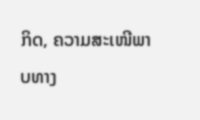ກິດ, ຄວາມສະເໜີພາບທາງ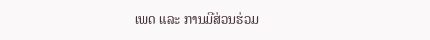ເພດ ແລະ ການມີສ່ວນຮ່ວມ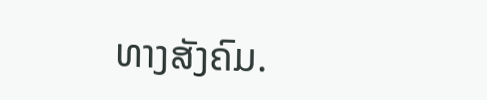ທາງສັງຄົມ.